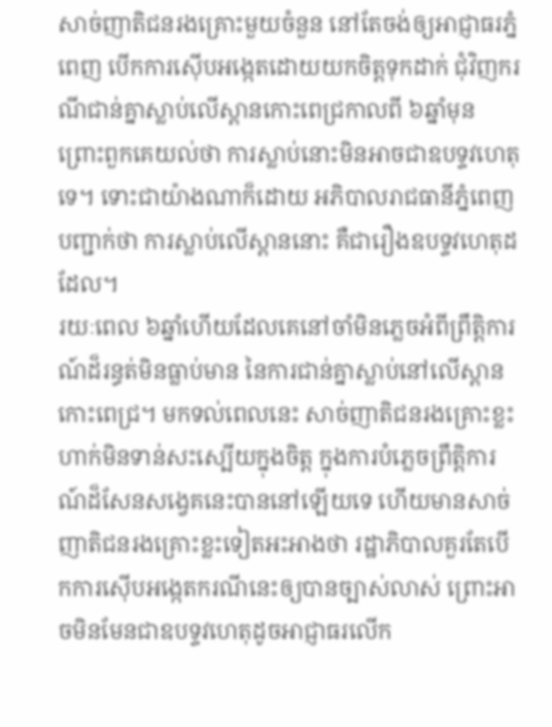សាច់ញាតិជនរងគ្រោះមួយចំនួន នៅតែចង់ឲ្យអាជ្ញាធរភ្នំពេញ បើកការស៊ើបអង្កេតដោយយកចិត្តទុកដាក់ ជុំវិញករណីជាន់គ្នាស្លាប់លើស្ពានកោះពេជ្រកាលពី ៦ឆ្នាំមុន ព្រោះពួកគេយល់ថា ការស្លាប់នោះមិនអាចជាឧបទ្ទវហេតុទេ។ ទោះជាយ៉ាងណាក៏ដោយ អភិបាលរាជធានីភ្នំពេញបញ្ជាក់ថា ការស្លាប់លើស្ពាននោះ គឺជារឿងឧបទ្ទវហេតុដដែល។
រយៈពេល ៦ឆ្នាំហើយដែលគេនៅចាំមិនភ្លេចអំពីព្រឹត្តិការណ៍ដ៏រន្ធត់មិនធ្លាប់មាន នៃការជាន់គ្នាស្លាប់នៅលើស្ពានកោះពេជ្រ។ មកទល់ពេលនេះ សាច់ញាតិជនរងគ្រោះខ្លះហាក់មិនទាន់សះស្បើយក្នុងចិត្ត ក្នុងការបំភ្លេចព្រឹត្តិការណ៍ដ៏សែនសង្វេគនេះបាននៅឡើយទេ ហើយមានសាច់ញាតិជនរងគ្រោះខ្លះទៀតអះអាងថា រដ្ឋាភិបាលគួរតែបើកការស៊ើបអង្កេតករណីនេះឲ្យបានច្បាស់លាស់ ព្រោះអាចមិនមែនជាឧបទ្ទវហេតុដូចអាជ្ញាធរលើក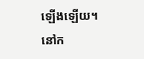ឡើងឡើយ។
នៅក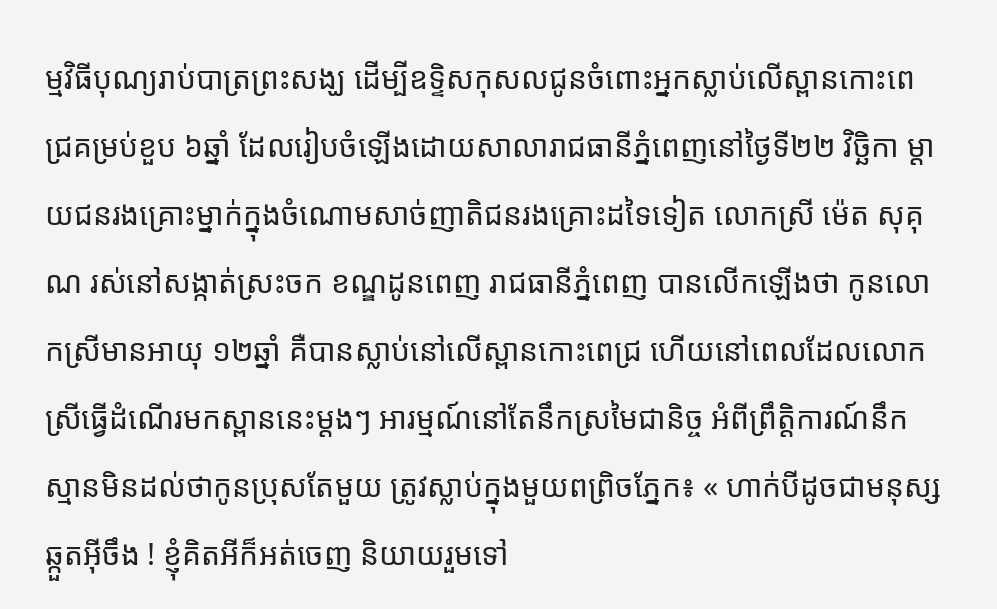ម្មវិធីបុណ្យរាប់បាត្រព្រះសង្ឃ ដើម្បីឧទ្ទិសកុសលជូនចំពោះអ្នកស្លាប់លើស្ពានកោះពេជ្រគម្រប់ខួប ៦ឆ្នាំ ដែលរៀបចំឡើងដោយសាលារាជធានីភ្នំពេញនៅថ្ងៃទី២២ វិច្ឆិកា ម្ដាយជនរងគ្រោះម្នាក់ក្នុងចំណោមសាច់ញាតិជនរងគ្រោះដទៃទៀត លោកស្រី ម៉េត សុគុណ រស់នៅសង្កាត់ស្រះចក ខណ្ឌដូនពេញ រាជធានីភ្នំពេញ បានលើកឡើងថា កូនលោកស្រីមានអាយុ ១២ឆ្នាំ គឺបានស្លាប់នៅលើស្ពានកោះពេជ្រ ហើយនៅពេលដែលលោកស្រីធ្វើដំណើរមកស្ពាននេះម្ដងៗ អារម្មណ៍នៅតែនឹកស្រមៃជានិច្ច អំពីព្រឹត្តិការណ៍នឹកស្មានមិនដល់ថាកូនប្រុសតែមួយ ត្រូវស្លាប់ក្នុងមួយពព្រិចភ្នែក៖ « ហាក់បីដូចជាមនុស្សឆ្កួតអ៊ីចឹង ! ខ្ញុំគិតអីក៏អត់ចេញ និយាយរួមទៅ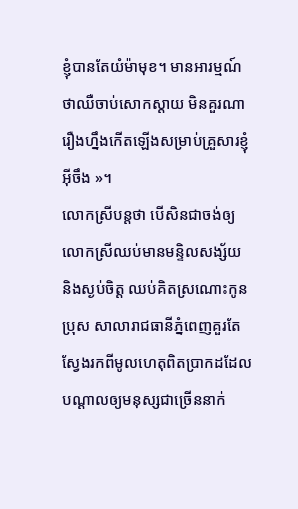ខ្ញុំបានតែយំម៉ាមុខ។ មានអារម្មណ៍ថាឈឺចាប់សោកស្ដាយ មិនគួរណារឿងហ្នឹងកើតឡើងសម្រាប់គ្រួសារខ្ញុំអ៊ីចឹង »។
លោកស្រីបន្តថា បើសិនជាចង់ឲ្យលោកស្រីឈប់មានមន្ទិលសង្ស័យ និងស្ងប់ចិត្ត ឈប់គិតស្រណោះកូនប្រុស សាលារាជធានីភ្នំពេញគួរតែស្វែងរកពីមូលហេតុពិតប្រាកដដែលបណ្ដាលឲ្យមនុស្សជាច្រើននាក់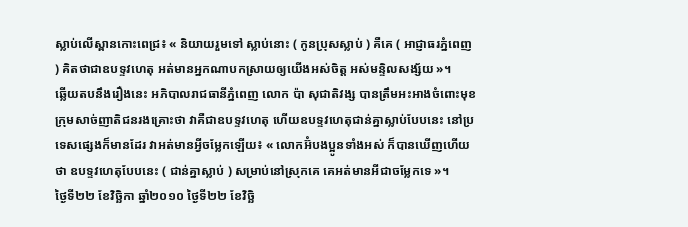ស្លាប់លើស្ពានកោះពេជ្រ៖ « និយាយរួមទៅ ស្លាប់នោះ ( កូនប្រុសស្លាប់ ) គឺគេ ( អាជ្ញាធរភ្នំពេញ ) គិតថាជាឧបទ្ទវហេតុ អត់មានអ្នកណាបកស្រាយឲ្យយើងអស់ចិត្ត អស់មន្ទិលសង្ស័យ »។
ឆ្លើយតបនឹងរឿងនេះ អភិបាលរាជធានីភ្នំពេញ លោក ប៉ា សុជាតិវង្ស បានត្រឹមអះអាងចំពោះមុខក្រុមសាច់ញាតិជនរងគ្រោះថា វាគឺជាឧបទ្ទវហេតុ ហើយឧបទ្ទវហេតុជាន់គ្នាស្លាប់បែបនេះ នៅប្រទេសផ្សេងក៏មានដែរ វាអត់មានអ្វីចម្លែកឡើយ៖ « លោកអ៊ំបងប្អូនទាំងអស់ ក៏បានឃើញហើយថា ឧបទ្ទវហេតុបែបនេះ ( ជាន់គ្នាស្លាប់ ) សម្រាប់នៅស្រុកគេ គេអត់មានអីជាចម្លែកទេ »។
ថ្ងៃទី២២ ខែវិច្ឆិកា ឆ្នាំ២០១០ ថ្ងៃទី២២ ខែវិច្ឆិ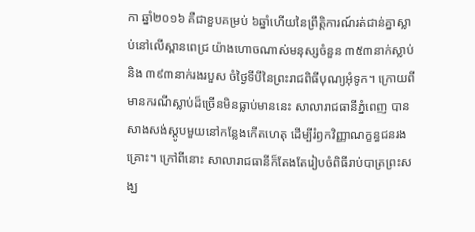កា ឆ្នាំ២០១៦ គឺជាខួបគម្រប់ ៦ឆ្នាំហើយនៃព្រឹត្តិការណ៍រត់ជាន់គ្នាស្លាប់នៅលើស្ពានពេជ្រ យ៉ាងហោចណាស់មនុស្សចំនួន ៣៥៣នាក់ស្លាប់ និង ៣៩៣នាក់រងរបួស ចំថ្ងៃទីបីនៃព្រះរាជពិធីបុណ្យអុំទូក។ ក្រោយពីមានករណីស្លាប់ដ៏ច្រើនមិនធ្លាប់មាននេះ សាលារាជធានីភ្នំពេញ បានសាងសង់ស្តូបមួយនៅកន្លែងកើតហេតុ ដើម្បីរំឭកវិញ្ញាណក្ខន្ធជនរងគ្រោះ។ ក្រៅពីនោះ សាលារាជធានីក៏តែងតែរៀបចំពិធីរាប់បាត្រព្រះសង្ឃ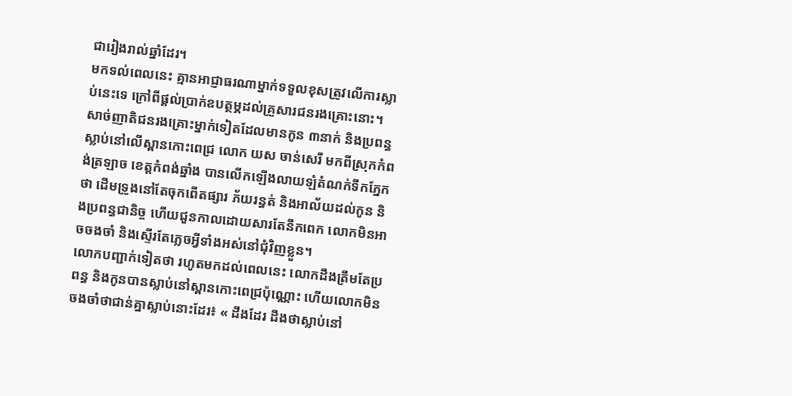ជារៀងរាល់ឆ្នាំដែរ។
មកទល់ពេលនេះ គ្មានអាជ្ញាធរណាម្នាក់ទទួលខុសត្រូវលើការស្លាប់នេះទេ ក្រៅពីផ្ដល់ប្រាក់ឧបត្ថម្ភដល់គ្រួសារជនរងគ្រោះនោះ។
សាច់ញាតិជនរងគ្រោះម្នាក់ទៀតដែលមានកូន ៣នាក់ និងប្រពន្ធស្លាប់នៅលើស្ពានកោះពេជ្រ លោក យស ចាន់សេរី មកពីស្រុកកំពង់ត្រឡាច ខេត្តកំពង់ឆ្នាំង បានលើកឡើងលាយឡំតំណក់ទឹកភ្នែកថា ដើមទ្រូងនៅតែចុកពើតផ្សារ ភ័យរន្ធត់ និងអាល័យដល់កូន និងប្រពន្ធជានិច្ច ហើយជួនកាលដោយសារតែនឹកពេក លោកមិនអាចចងចាំ និងស្ទើរតែភ្លេចអ្វីទាំងអស់នៅជុំវិញខ្លួន។
លោកបញ្ជាក់ទៀតថា រហូតមកដល់ពេលនេះ លោកដឹងត្រឹមតែប្រពន្ធ និងកូនបានស្លាប់នៅស្ពានកោះពេជ្រប៉ុណ្ណោះ ហើយលោកមិនចងចាំថាជាន់គ្នាស្លាប់នោះដែរ៖ « ដឹងដែរ ដឹងថាស្លាប់នៅ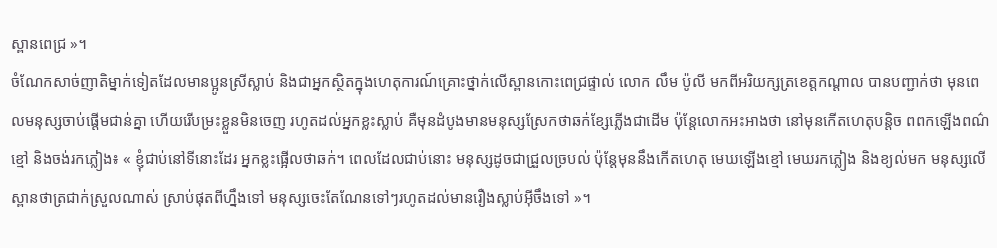ស្ពានពេជ្រ »។
ចំណែកសាច់ញាតិម្នាក់ទៀតដែលមានប្អូនស្រីស្លាប់ និងជាអ្នកស្ថិតក្នុងហេតុការណ៍គ្រោះថ្នាក់លើស្ពានកោះពេជ្រផ្ទាល់ លោក លឹម ប៉ូលី មកពីអរិយក្សត្រខេត្តកណ្ដាល បានបញ្ជាក់ថា មុនពេលមនុស្សចាប់ផ្ដើមជាន់គ្នា ហើយរើបម្រះខ្លួនមិនចេញ រហូតដល់អ្នកខ្លះស្លាប់ គឺមុនដំបូងមានមនុស្សស្រែកថាឆក់ខ្សែភ្លើងជាដើម ប៉ុន្តែលោកអះអាងថា នៅមុនកើតហេតុបន្តិច ពពកឡើងពណ៌ខ្មៅ និងចង់រកភ្លៀង៖ « ខ្ញុំជាប់នៅទីនោះដែរ អ្នកខ្លះផ្អើលថាឆក់។ ពេលដែលជាប់នោះ មនុស្សដូចជាជ្រួលច្របល់ ប៉ុន្តែមុននឹងកើតហេតុ មេឃឡើងខ្មៅ មេឃរកភ្លៀង និងខ្យល់មក មនុស្សលើស្ពានថាត្រជាក់ស្រួលណាស់ ស្រាប់ផុតពីហ្នឹងទៅ មនុស្សចេះតែណែនទៅៗរហូតដល់មានរឿងស្លាប់អ៊ីចឹងទៅ »។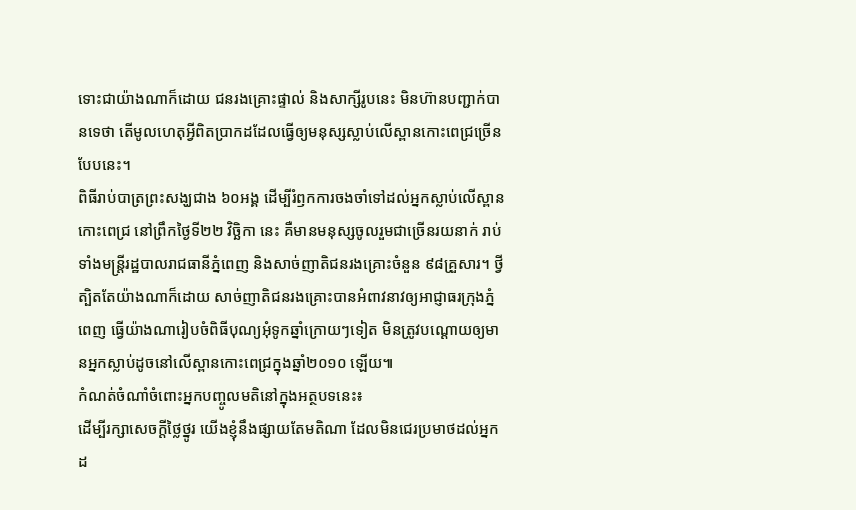ទោះជាយ៉ាងណាក៏ដោយ ជនរងគ្រោះផ្ទាល់ និងសាក្សីរូបនេះ មិនហ៊ានបញ្ជាក់បានទេថា តើមូលហេតុអ្វីពិតប្រាកដដែលធ្វើឲ្យមនុស្សស្លាប់លើស្ពានកោះពេជ្រច្រើនបែបនេះ។
ពិធីរាប់បាត្រព្រះសង្ឃជាង ៦០អង្គ ដើម្បីរំឭកការចងចាំទៅដល់អ្នកស្លាប់លើស្ពានកោះពេជ្រ នៅព្រឹកថ្ងៃទី២២ វិច្ឆិកា នេះ គឺមានមនុស្សចូលរួមជាច្រើនរយនាក់ រាប់ទាំងមន្ត្រីរដ្ឋបាលរាជធានីភ្នំពេញ និងសាច់ញាតិជនរងគ្រោះចំនួន ៩៨គ្រួសារ។ ថ្វីត្បិតតែយ៉ាងណាក៏ដោយ សាច់ញាតិជនរងគ្រោះបានអំពាវនាវឲ្យអាជ្ញាធរក្រុងភ្នំពេញ ធ្វើយ៉ាងណារៀបចំពិធីបុណ្យអុំទូកឆ្នាំក្រោយៗទៀត មិនត្រូវបណ្ដោយឲ្យមានអ្នកស្លាប់ដូចនៅលើស្ពានកោះពេជ្រក្នុងឆ្នាំ២០១០ ឡើយ៕
កំណត់ចំណាំចំពោះអ្នកបញ្ចូលមតិនៅក្នុងអត្ថបទនេះ៖
ដើម្បីរក្សាសេចក្ដីថ្លៃថ្នូរ យើងខ្ញុំនឹងផ្សាយតែមតិណា ដែលមិនជេរប្រមាថដល់អ្នកដ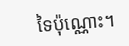ទៃប៉ុណ្ណោះ។